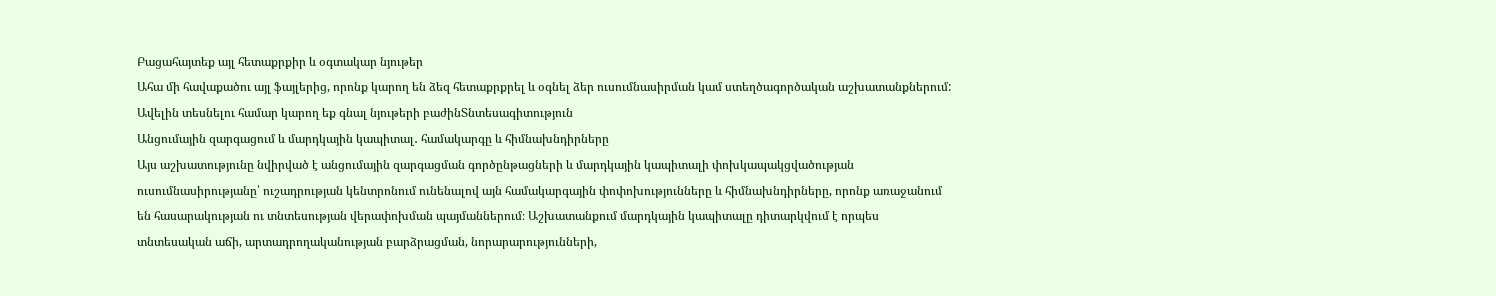Բացահայտեք այլ հետաքրքիր և օգտակար նյութեր
Ահա մի հավաքածու այլ ֆայլերից, որոնք կարող են ձեզ հետաքրքրել և օգնել ձեր ուսումնասիրման կամ ստեղծագործական աշխատանքներում: Ավելին տեսնելու համար կարող եք գնալ նյութերի բաժինՏնտեսագիտություն
Անցումային զարգացում և մարդկային կապիտալ․ համակարգը և հիմնախնդիրները
Այս աշխատությունը նվիրված է անցումային զարգացման գործընթացների և մարդկային կապիտալի փոխկապակցվածության ուսումնասիրությանը՝ ուշադրության կենտրոնում ունենալով այն համակարգային փոփոխությունները և հիմնախնդիրները, որոնք առաջանում են հասարակության ու տնտեսության վերափոխման պայմաններում։ Աշխատանքում մարդկային կապիտալը դիտարկվում է որպես տնտեսական աճի, արտադրողականության բարձրացման, նորարարությունների,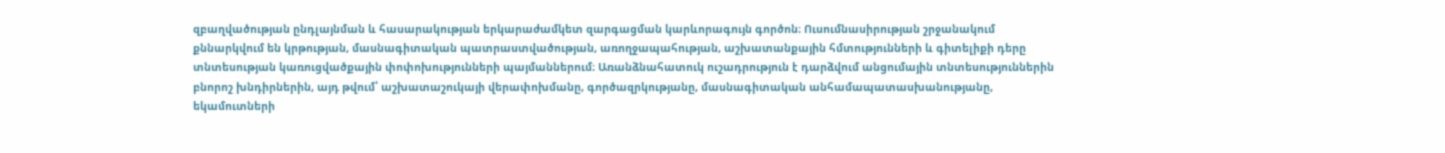զբաղվածության ընդլայնման և հասարակության երկարաժամկետ զարգացման կարևորագույն գործոն։ Ուսումնասիրության շրջանակում քննարկվում են կրթության, մասնագիտական պատրաստվածության, առողջապահության, աշխատանքային հմտությունների և գիտելիքի դերը տնտեսության կառուցվածքային փոփոխությունների պայմաններում։ Առանձնահատուկ ուշադրություն է դարձվում անցումային տնտեսություններին բնորոշ խնդիրներին, այդ թվում՝ աշխատաշուկայի վերափոխմանը, գործազրկությանը, մասնագիտական անհամապատասխանությանը, եկամուտների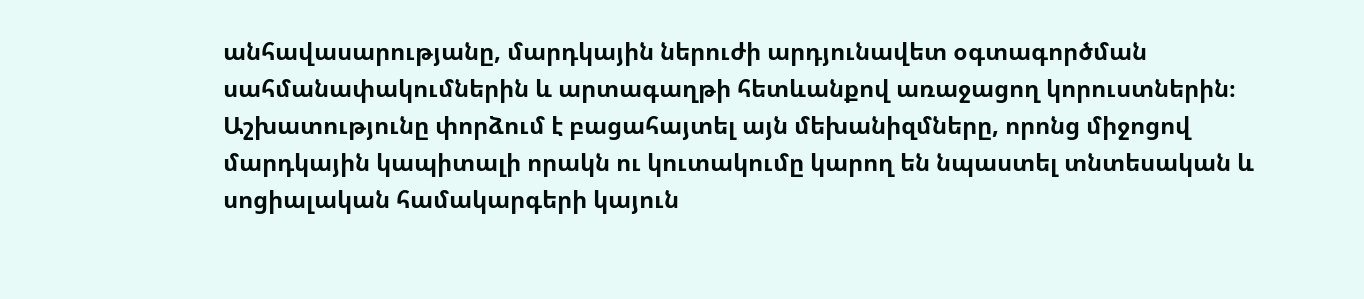անհավասարությանը, մարդկային ներուժի արդյունավետ օգտագործման սահմանափակումներին և արտագաղթի հետևանքով առաջացող կորուստներին։ Աշխատությունը փորձում է բացահայտել այն մեխանիզմները, որոնց միջոցով մարդկային կապիտալի որակն ու կուտակումը կարող են նպաստել տնտեսական և սոցիալական համակարգերի կայուն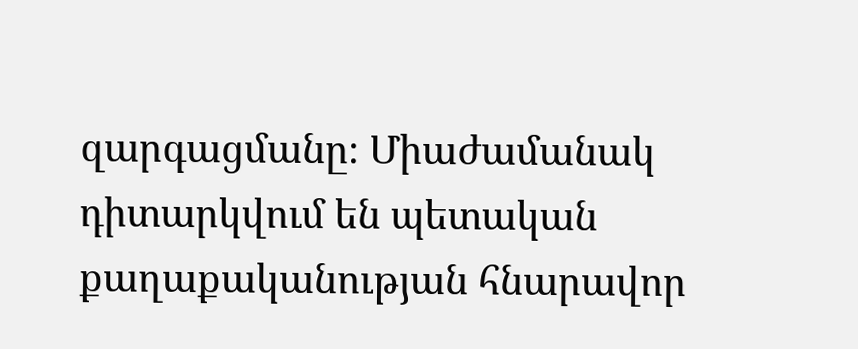զարգացմանը։ Միաժամանակ դիտարկվում են պետական քաղաքականության հնարավոր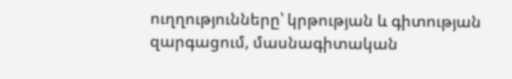ուղղությունները՝ կրթության և գիտության զարգացում, մասնագիտական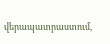վերապատրաստում,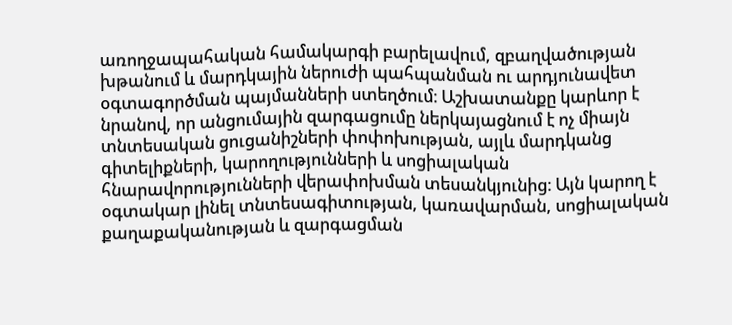առողջապահական համակարգի բարելավում, զբաղվածության խթանում և մարդկային ներուժի պահպանման ու արդյունավետ օգտագործման պայմանների ստեղծում։ Աշխատանքը կարևոր է նրանով, որ անցումային զարգացումը ներկայացնում է ոչ միայն տնտեսական ցուցանիշների փոփոխության, այլև մարդկանց գիտելիքների, կարողությունների և սոցիալական հնարավորությունների վերափոխման տեսանկյունից։ Այն կարող է օգտակար լինել տնտեսագիտության, կառավարման, սոցիալական քաղաքականության և զարգացման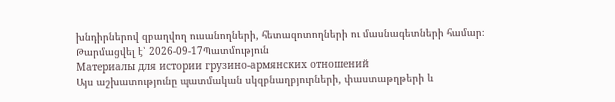խնդիրներով զբաղվող ուսանողների, հետազոտողների ու մասնագետների համար։
Թարմացվել է՝ 2026-09-17Պատմություն
Материалы для истории грузино-армянских отношений
Այս աշխատությունը պատմական սկզբնաղբյուրների, փաստաթղթերի և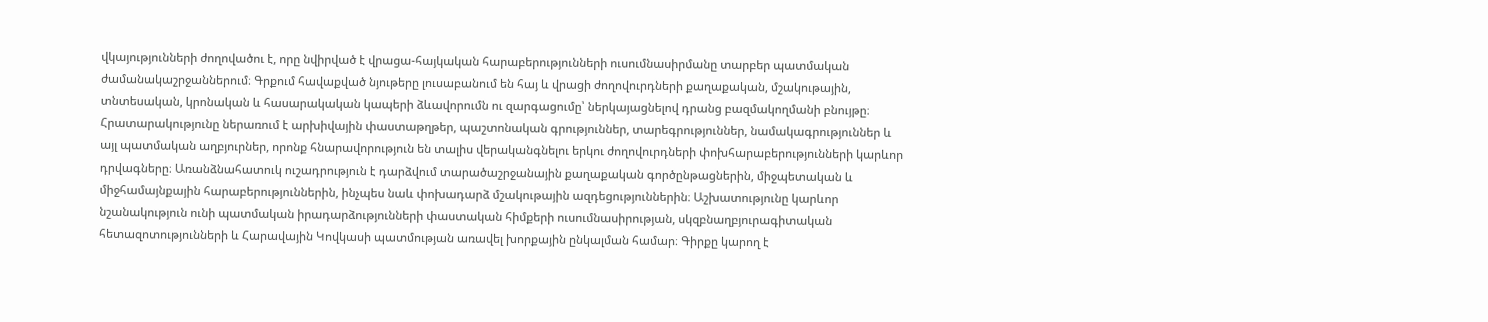վկայությունների ժողովածու է, որը նվիրված է վրացա-հայկական հարաբերությունների ուսումնասիրմանը տարբեր պատմական ժամանակաշրջաններում։ Գրքում հավաքված նյութերը լուսաբանում են հայ և վրացի ժողովուրդների քաղաքական, մշակութային, տնտեսական, կրոնական և հասարակական կապերի ձևավորումն ու զարգացումը՝ ներկայացնելով դրանց բազմակողմանի բնույթը։ Հրատարակությունը ներառում է արխիվային փաստաթղթեր, պաշտոնական գրություններ, տարեգրություններ, նամակագրություններ և այլ պատմական աղբյուրներ, որոնք հնարավորություն են տալիս վերականգնելու երկու ժողովուրդների փոխհարաբերությունների կարևոր դրվագները։ Առանձնահատուկ ուշադրություն է դարձվում տարածաշրջանային քաղաքական գործընթացներին, միջպետական և միջհամայնքային հարաբերություններին, ինչպես նաև փոխադարձ մշակութային ազդեցություններին։ Աշխատությունը կարևոր նշանակություն ունի պատմական իրադարձությունների փաստական հիմքերի ուսումնասիրության, սկզբնաղբյուրագիտական հետազոտությունների և Հարավային Կովկասի պատմության առավել խորքային ընկալման համար։ Գիրքը կարող է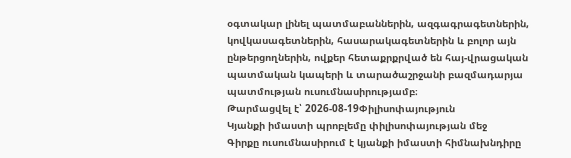օգտակար լինել պատմաբաններին, ազգագրագետներին, կովկասագետներին, հասարակագետներին և բոլոր այն ընթերցողներին, ովքեր հետաքրքրված են հայ-վրացական պատմական կապերի և տարածաշրջանի բազմադարյա պատմության ուսումնասիրությամբ։
Թարմացվել է՝ 2026-08-19Փիլիսոփայություն
Կյանքի իմաստի պրոբլեմը փիլիսոփայության մեջ
Գիրքը ուսումնասիրում է կյանքի իմաստի հիմնախնդիրը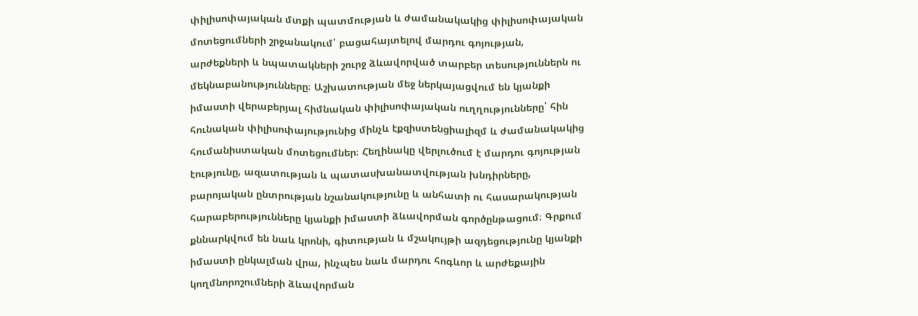փիլիսոփայական մտքի պատմության և ժամանակակից փիլիսոփայական մոտեցումների շրջանակում՝ բացահայտելով մարդու գոյության, արժեքների և նպատակների շուրջ ձևավորված տարբեր տեսություններն ու մեկնաբանությունները։ Աշխատության մեջ ներկայացվում են կյանքի իմաստի վերաբերյալ հիմնական փիլիսոփայական ուղղությունները՝ հին հունական փիլիսոփայությունից մինչև էքզիստենցիալիզմ և ժամանակակից հումանիստական մոտեցումներ։ Հեղինակը վերլուծում է մարդու գոյության էությունը, ազատության և պատասխանատվության խնդիրները, բարոյական ընտրության նշանակությունը և անհատի ու հասարակության հարաբերությունները կյանքի իմաստի ձևավորման գործընթացում։ Գրքում քննարկվում են նաև կրոնի, գիտության և մշակույթի ազդեցությունը կյանքի իմաստի ընկալման վրա, ինչպես նաև մարդու հոգևոր և արժեքային կողմնորոշումների ձևավորման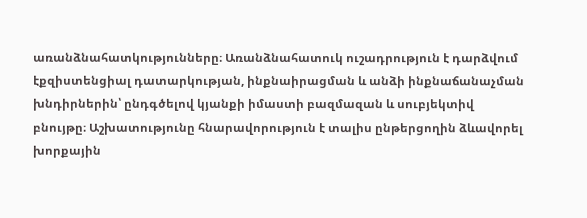առանձնահատկությունները։ Առանձնահատուկ ուշադրություն է դարձվում էքզիստենցիալ դատարկության, ինքնաիրացման և անձի ինքնաճանաչման խնդիրներին՝ ընդգծելով կյանքի իմաստի բազմազան և սուբյեկտիվ բնույթը։ Աշխատությունը հնարավորություն է տալիս ընթերցողին ձևավորել խորքային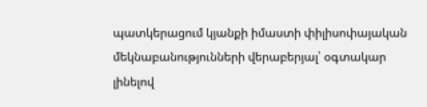պատկերացում կյանքի իմաստի փիլիսոփայական մեկնաբանությունների վերաբերյալ՝ օգտակար լինելով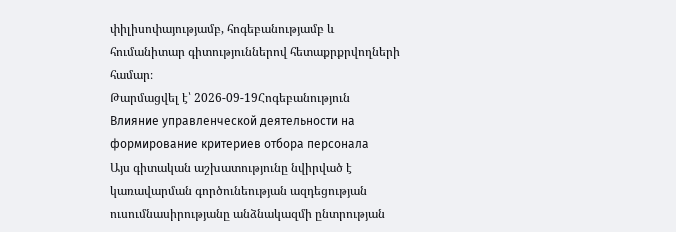փիլիսոփայությամբ, հոգեբանությամբ և հումանիտար գիտություններով հետաքրքրվողների համար։
Թարմացվել է՝ 2026-09-19Հոգեբանություն
Влияние управленческой деятельности на формирование критериев отбора персонала
Այս գիտական աշխատությունը նվիրված է կառավարման գործունեության ազդեցության ուսումնասիրությանը անձնակազմի ընտրության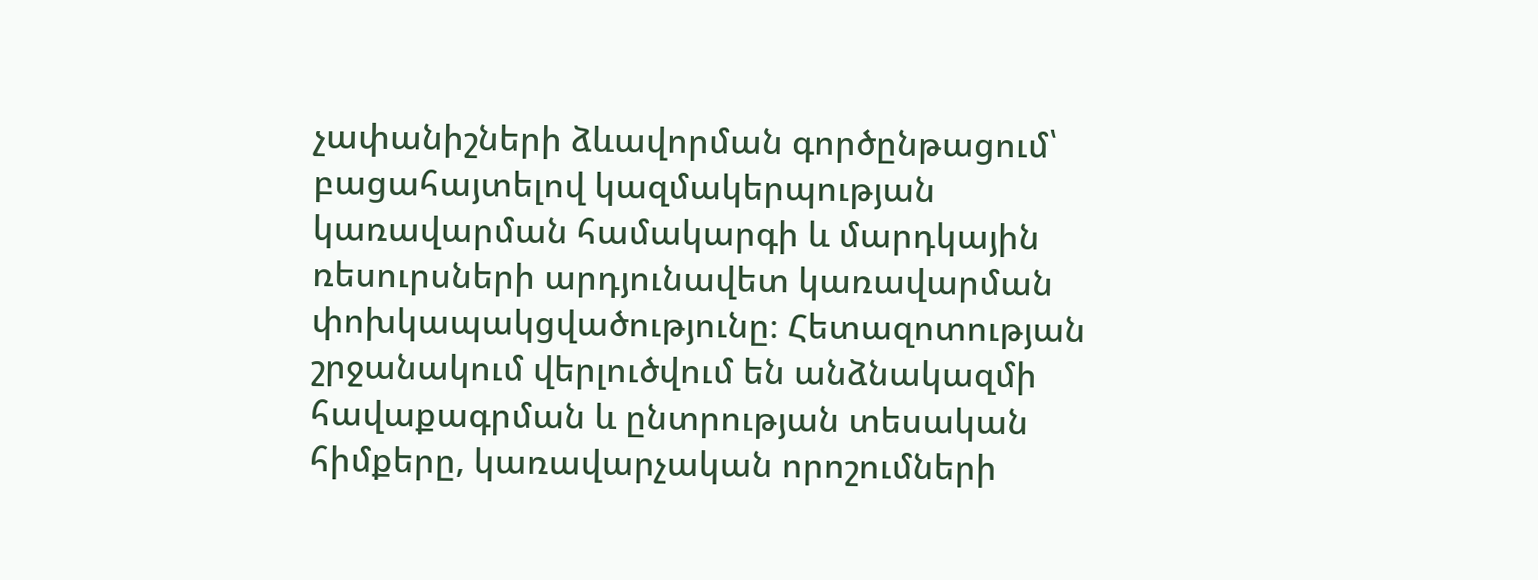չափանիշների ձևավորման գործընթացում՝ բացահայտելով կազմակերպության կառավարման համակարգի և մարդկային ռեսուրսների արդյունավետ կառավարման փոխկապակցվածությունը։ Հետազոտության շրջանակում վերլուծվում են անձնակազմի հավաքագրման և ընտրության տեսական հիմքերը, կառավարչական որոշումների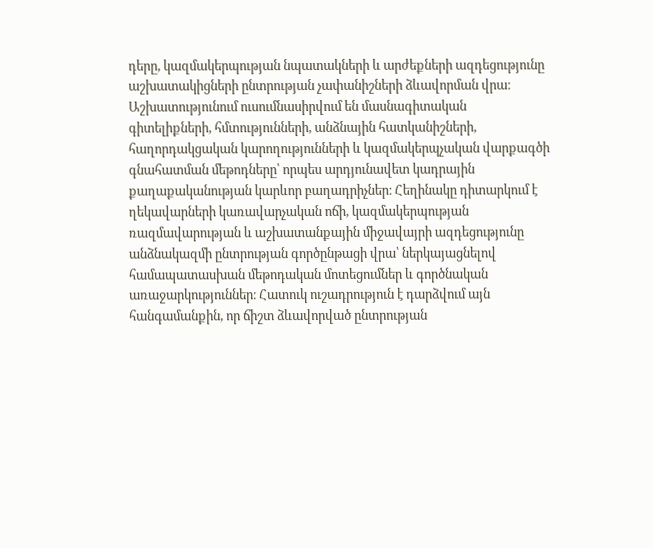դերը, կազմակերպության նպատակների և արժեքների ազդեցությունը աշխատակիցների ընտրության չափանիշների ձևավորման վրա։ Աշխատությունում ուսումնասիրվում են մասնագիտական գիտելիքների, հմտությունների, անձնային հատկանիշների, հաղորդակցական կարողությունների և կազմակերպչական վարքագծի գնահատման մեթոդները՝ որպես արդյունավետ կադրային քաղաքականության կարևոր բաղադրիչներ։ Հեղինակը դիտարկում է ղեկավարների կառավարչական ոճի, կազմակերպության ռազմավարության և աշխատանքային միջավայրի ազդեցությունը անձնակազմի ընտրության գործընթացի վրա՝ ներկայացնելով համապատասխան մեթոդական մոտեցումներ և գործնական առաջարկություններ։ Հատուկ ուշադրություն է դարձվում այն հանգամանքին, որ ճիշտ ձևավորված ընտրության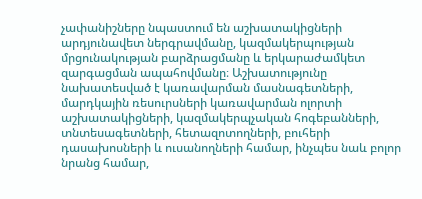չափանիշները նպաստում են աշխատակիցների արդյունավետ ներգրավմանը, կազմակերպության մրցունակության բարձրացմանը և երկարաժամկետ զարգացման ապահովմանը։ Աշխատությունը նախատեսված է կառավարման մասնագետների, մարդկային ռեսուրսների կառավարման ոլորտի աշխատակիցների, կազմակերպչական հոգեբանների, տնտեսագետների, հետազոտողների, բուհերի դասախոսների և ուսանողների համար, ինչպես նաև բոլոր նրանց համար,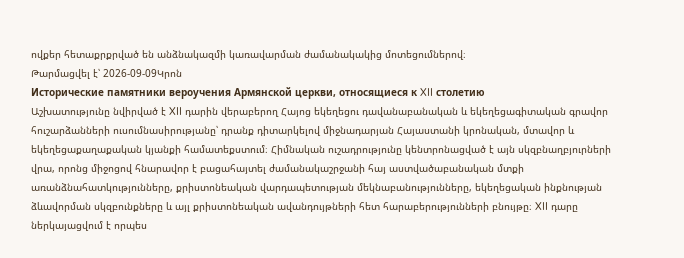ովքեր հետաքրքրված են անձնակազմի կառավարման ժամանակակից մոտեցումներով։
Թարմացվել է՝ 2026-09-09Կրոն
Исторические памятники вероучения Армянской церкви, относящиеся к XII столетию
Աշխատությունը նվիրված է XII դարին վերաբերող Հայոց եկեղեցու դավանաբանական և եկեղեցագիտական գրավոր հուշարձանների ուսումնասիրությանը՝ դրանք դիտարկելով միջնադարյան Հայաստանի կրոնական, մտավոր և եկեղեցաքաղաքական կյանքի համատեքստում։ Հիմնական ուշադրությունը կենտրոնացված է այն սկզբնաղբյուրների վրա, որոնց միջոցով հնարավոր է բացահայտել ժամանակաշրջանի հայ աստվածաբանական մտքի առանձնահատկությունները, քրիստոնեական վարդապետության մեկնաբանությունները, եկեղեցական ինքնության ձևավորման սկզբունքները և այլ քրիստոնեական ավանդույթների հետ հարաբերությունների բնույթը։ XII դարը ներկայացվում է որպես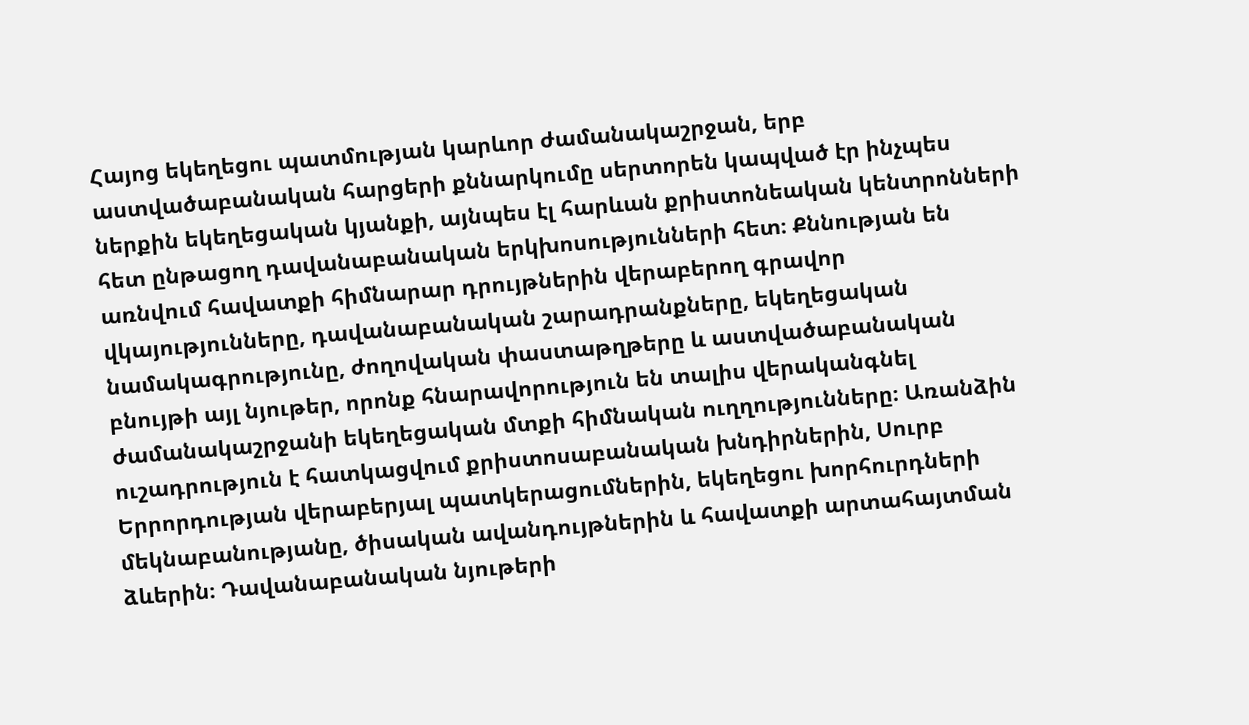Հայոց եկեղեցու պատմության կարևոր ժամանակաշրջան, երբ աստվածաբանական հարցերի քննարկումը սերտորեն կապված էր ինչպես ներքին եկեղեցական կյանքի, այնպես էլ հարևան քրիստոնեական կենտրոնների հետ ընթացող դավանաբանական երկխոսությունների հետ։ Քննության են առնվում հավատքի հիմնարար դրույթներին վերաբերող գրավոր վկայությունները, դավանաբանական շարադրանքները, եկեղեցական նամակագրությունը, ժողովական փաստաթղթերը և աստվածաբանական բնույթի այլ նյութեր, որոնք հնարավորություն են տալիս վերականգնել ժամանակաշրջանի եկեղեցական մտքի հիմնական ուղղությունները։ Առանձին ուշադրություն է հատկացվում քրիստոսաբանական խնդիրներին, Սուրբ Երրորդության վերաբերյալ պատկերացումներին, եկեղեցու խորհուրդների մեկնաբանությանը, ծիսական ավանդույթներին և հավատքի արտահայտման ձևերին։ Դավանաբանական նյութերի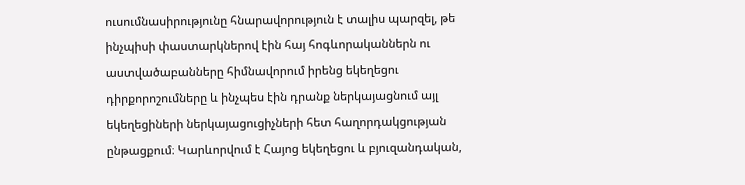ուսումնասիրությունը հնարավորություն է տալիս պարզել, թե ինչպիսի փաստարկներով էին հայ հոգևորականներն ու աստվածաբանները հիմնավորում իրենց եկեղեցու դիրքորոշումները և ինչպես էին դրանք ներկայացնում այլ եկեղեցիների ներկայացուցիչների հետ հաղորդակցության ընթացքում։ Կարևորվում է Հայոց եկեղեցու և բյուզանդական,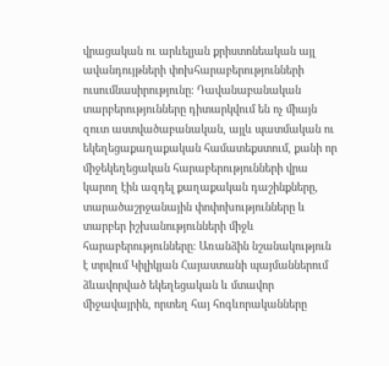վրացական ու արևելյան քրիստոնեական այլ ավանդույթների փոխհարաբերությունների ուսումնասիրությունը։ Դավանաբանական տարբերությունները դիտարկվում են ոչ միայն զուտ աստվածաբանական, այլև պատմական ու եկեղեցաքաղաքական համատեքստում, քանի որ միջեկեղեցական հարաբերությունների վրա կարող էին ազդել քաղաքական դաշինքները, տարածաշրջանային փոփոխությունները և տարբեր իշխանությունների միջև հարաբերությունները։ Առանձին նշանակություն է տրվում Կիլիկյան Հայաստանի պայմաններում ձևավորված եկեղեցական և մտավոր միջավայրին, որտեղ հայ հոգևորականները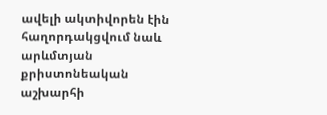ավելի ակտիվորեն էին հաղորդակցվում նաև արևմտյան քրիստոնեական աշխարհի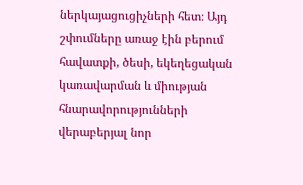ներկայացուցիչների հետ։ Այդ շփումները առաջ էին բերում հավատքի, ծեսի, եկեղեցական կառավարման և միության հնարավորությունների վերաբերյալ նոր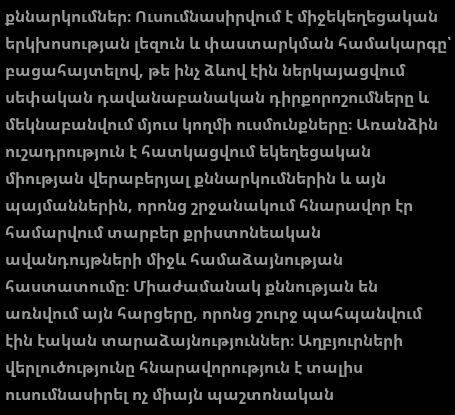քննարկումներ։ Ուսումնասիրվում է միջեկեղեցական երկխոսության լեզուն և փաստարկման համակարգը՝ բացահայտելով, թե ինչ ձևով էին ներկայացվում սեփական դավանաբանական դիրքորոշումները և մեկնաբանվում մյուս կողմի ուսմունքները։ Առանձին ուշադրություն է հատկացվում եկեղեցական միության վերաբերյալ քննարկումներին և այն պայմաններին, որոնց շրջանակում հնարավոր էր համարվում տարբեր քրիստոնեական ավանդույթների միջև համաձայնության հաստատումը։ Միաժամանակ քննության են առնվում այն հարցերը, որոնց շուրջ պահպանվում էին էական տարաձայնություններ։ Աղբյուրների վերլուծությունը հնարավորություն է տալիս ուսումնասիրել ոչ միայն պաշտոնական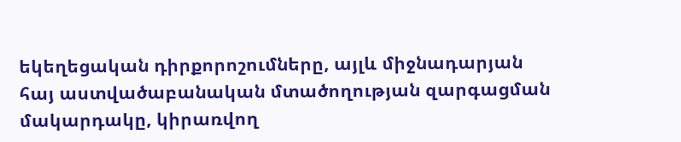եկեղեցական դիրքորոշումները, այլև միջնադարյան հայ աստվածաբանական մտածողության զարգացման մակարդակը, կիրառվող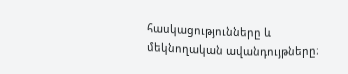հասկացությունները և մեկնողական ավանդույթները։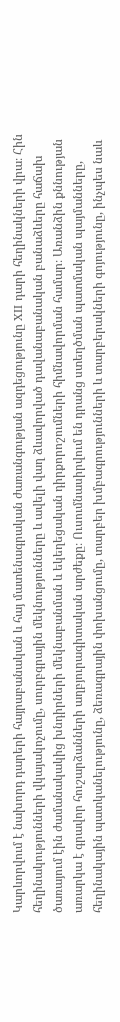Կարևորվում է նախորդ դարերի հայրաբանական և հայ մատենագրական ժառանգության ազդեցությունը XII դարի հեղինակների վրա։ Հին հեղինակությունների վկայակոչումը, սուրբգրային մեկնությունները և ավելի վաղ ձևավորված դավանաբանական բանաձևերը հաճախ ծառայում էին ժամանակակից խնդիրների մեկնաբանման և եկեղեցական դիրքորոշումների հիմնավորման համար։ Առանձին քննության առարկա է գրավոր հուշարձանների աղբյուրագիտական արժեքը։ Ուսումնասիրվում են դրանց ստեղծման պատմական պայմանները, հեղինակային պատկանելությունը, ձեռագրային փոխանցումը, տարբեր խմբագրությունների և տարբերակների գոյությունը, ինչպես նաև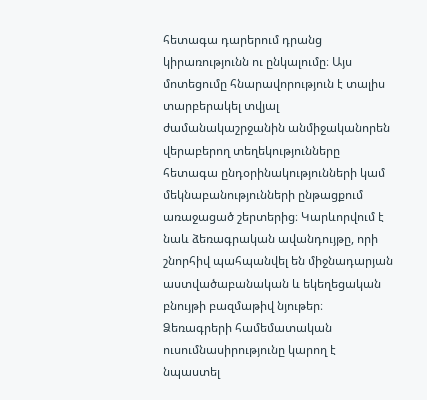հետագա դարերում դրանց կիրառությունն ու ընկալումը։ Այս մոտեցումը հնարավորություն է տալիս տարբերակել տվյալ ժամանակաշրջանին անմիջականորեն վերաբերող տեղեկությունները հետագա ընդօրինակությունների կամ մեկնաբանությունների ընթացքում առաջացած շերտերից։ Կարևորվում է նաև ձեռագրական ավանդույթը, որի շնորհիվ պահպանվել են միջնադարյան աստվածաբանական և եկեղեցական բնույթի բազմաթիվ նյութեր։ Ձեռագրերի համեմատական ուսումնասիրությունը կարող է նպաստել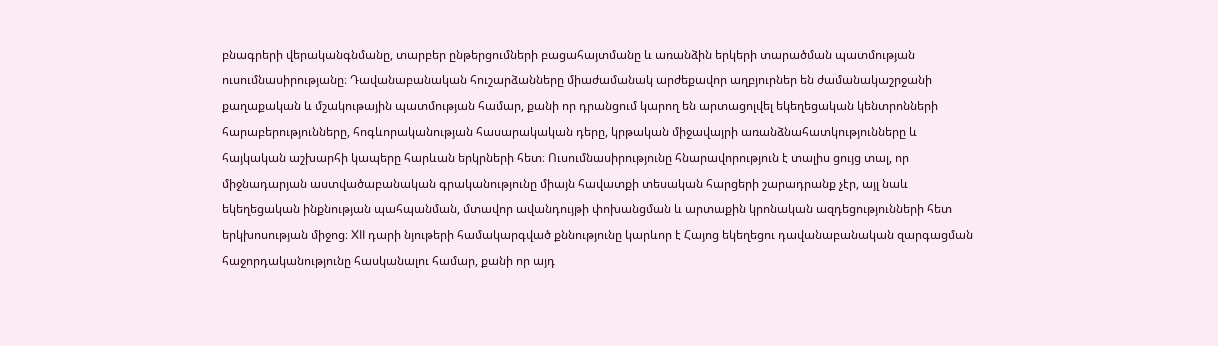բնագրերի վերականգնմանը, տարբեր ընթերցումների բացահայտմանը և առանձին երկերի տարածման պատմության ուսումնասիրությանը։ Դավանաբանական հուշարձանները միաժամանակ արժեքավոր աղբյուրներ են ժամանակաշրջանի քաղաքական և մշակութային պատմության համար, քանի որ դրանցում կարող են արտացոլվել եկեղեցական կենտրոնների հարաբերությունները, հոգևորականության հասարակական դերը, կրթական միջավայրի առանձնահատկությունները և հայկական աշխարհի կապերը հարևան երկրների հետ։ Ուսումնասիրությունը հնարավորություն է տալիս ցույց տալ, որ միջնադարյան աստվածաբանական գրականությունը միայն հավատքի տեսական հարցերի շարադրանք չէր, այլ նաև եկեղեցական ինքնության պահպանման, մտավոր ավանդույթի փոխանցման և արտաքին կրոնական ազդեցությունների հետ երկխոսության միջոց։ XII դարի նյութերի համակարգված քննությունը կարևոր է Հայոց եկեղեցու դավանաբանական զարգացման հաջորդականությունը հասկանալու համար, քանի որ այդ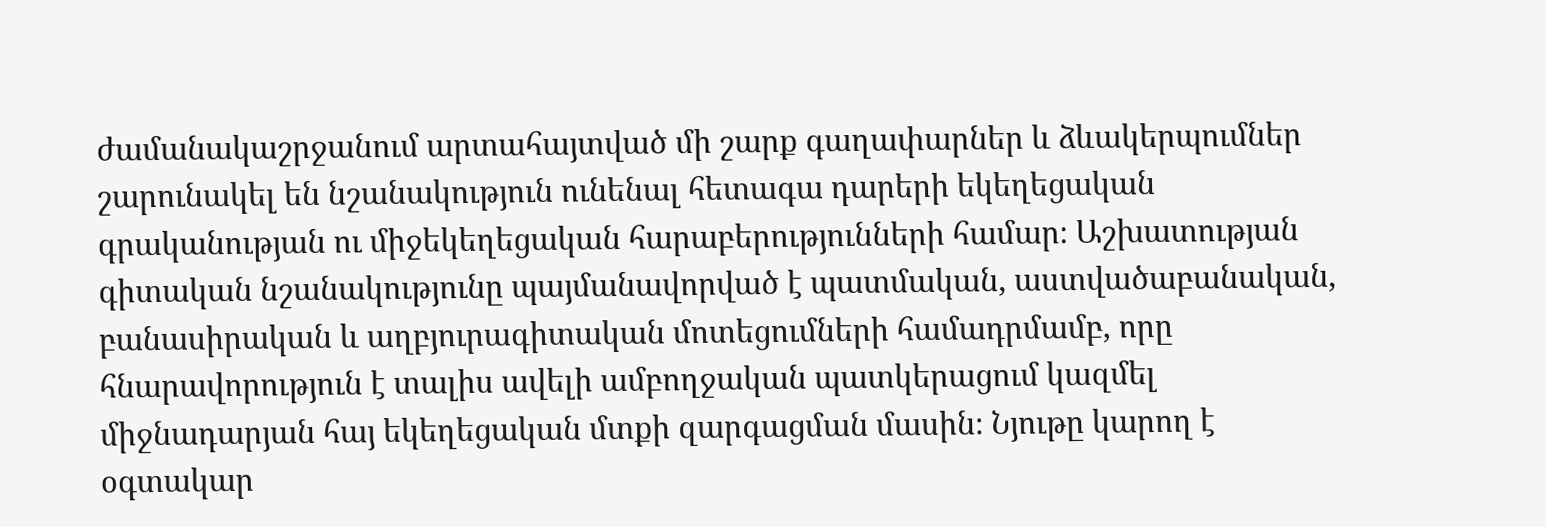ժամանակաշրջանում արտահայտված մի շարք գաղափարներ և ձևակերպումներ շարունակել են նշանակություն ունենալ հետագա դարերի եկեղեցական գրականության ու միջեկեղեցական հարաբերությունների համար։ Աշխատության գիտական նշանակությունը պայմանավորված է պատմական, աստվածաբանական, բանասիրական և աղբյուրագիտական մոտեցումների համադրմամբ, որը հնարավորություն է տալիս ավելի ամբողջական պատկերացում կազմել միջնադարյան հայ եկեղեցական մտքի զարգացման մասին։ Նյութը կարող է օգտակար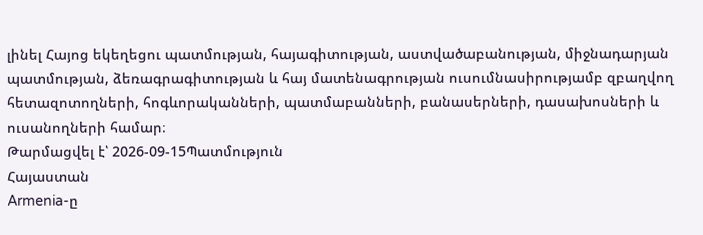լինել Հայոց եկեղեցու պատմության, հայագիտության, աստվածաբանության, միջնադարյան պատմության, ձեռագրագիտության և հայ մատենագրության ուսումնասիրությամբ զբաղվող հետազոտողների, հոգևորականների, պատմաբանների, բանասերների, դասախոսների և ուսանողների համար։
Թարմացվել է՝ 2026-09-15Պատմություն
Հայաստան
Armenia-ը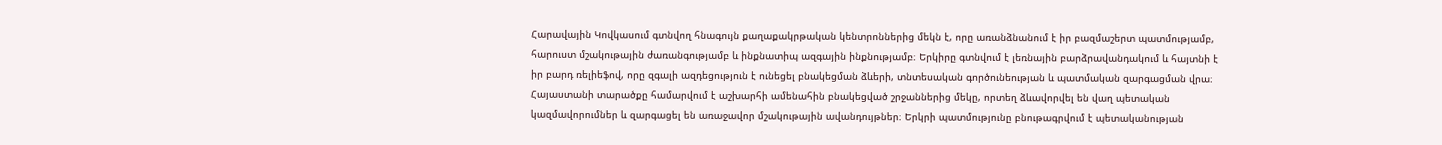Հարավային Կովկասում գտնվող հնագույն քաղաքակրթական կենտրոններից մեկն է, որը առանձնանում է իր բազմաշերտ պատմությամբ, հարուստ մշակութային ժառանգությամբ և ինքնատիպ ազգային ինքնությամբ։ Երկիրը գտնվում է լեռնային բարձրավանդակում և հայտնի է իր բարդ ռելիեֆով, որը զգալի ազդեցություն է ունեցել բնակեցման ձևերի, տնտեսական գործունեության և պատմական զարգացման վրա։ Հայաստանի տարածքը համարվում է աշխարհի ամենահին բնակեցված շրջաններից մեկը, որտեղ ձևավորվել են վաղ պետական կազմավորումներ և զարգացել են առաջավոր մշակութային ավանդույթներ։ Երկրի պատմությունը բնութագրվում է պետականության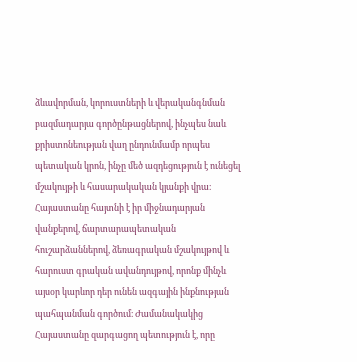ձևավորման, կորուստների և վերականգնման բազմադարյա գործընթացներով, ինչպես նաև քրիստոնեության վաղ ընդունմամբ որպես պետական կրոն, ինչը մեծ ազդեցություն է ունեցել մշակույթի և հասարակական կյանքի վրա։ Հայաստանը հայտնի է իր միջնադարյան վանքերով, ճարտարապետական հուշարձաններով, ձեռագրական մշակույթով և հարուստ գրական ավանդույթով, որոնք մինչև այսօր կարևոր դեր ունեն ազգային ինքնության պահպանման գործում։ Ժամանակակից Հայաստանը զարգացող պետություն է, որը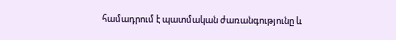համադրում է պատմական ժառանգությունը և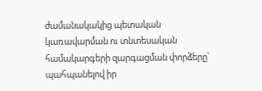ժամանակակից պետական կառավարման ու տնտեսական համակարգերի զարգացման փորձերը՝ պահպանելով իր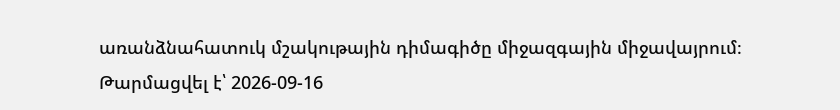առանձնահատուկ մշակութային դիմագիծը միջազգային միջավայրում։
Թարմացվել է՝ 2026-09-16